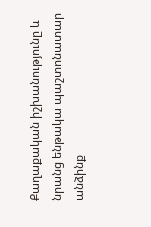Քաղաքական իշխանությունը և նրանց ենթակա պաշտոնատար անձինք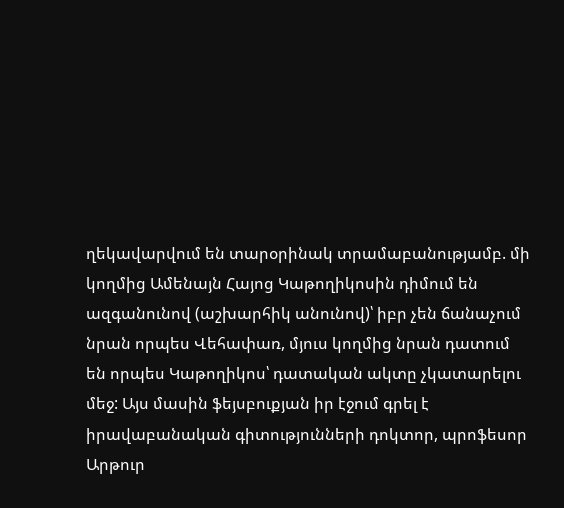ղեկավարվում են տարօրինակ տրամաբանությամբ. մի կողմից Ամենայն Հայոց Կաթողիկոսին դիմում են ազգանունով (աշխարհիկ անունով)՝ իբր չեն ճանաչում նրան որպես Վեհափառ, մյուս կողմից նրան դատում են որպես Կաթողիկոս՝ դատական ակտը չկատարելու մեջ: Այս մասին ֆեյսբուքյան իր էջում գրել է իրավաբանական գիտությունների դոկտոր, պրոֆեսոր Արթուր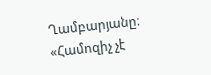Ղամբարյանը։
«Համոզիչ չէ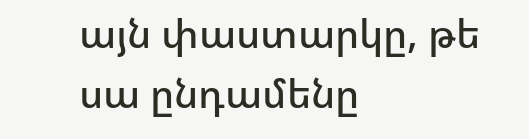այն փաստարկը, թե սա ընդամենը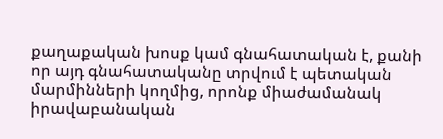քաղաքական խոսք կամ գնահատական է, քանի որ այդ գնահատականը տրվում է պետական մարմինների կողմից, որոնք միաժամանակ իրավաբանական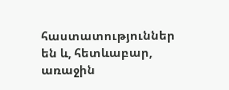հաստատություններ են և, հետևաբար, առաջին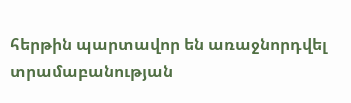հերթին պարտավոր են առաջնորդվել տրամաբանության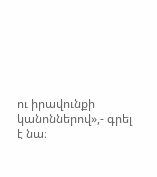ու իրավունքի կանոններով»,- գրել է նա։